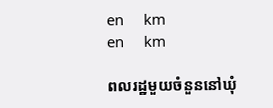en     km
en     km

ពលរដ្ឋមួយចំនួននៅឃុំ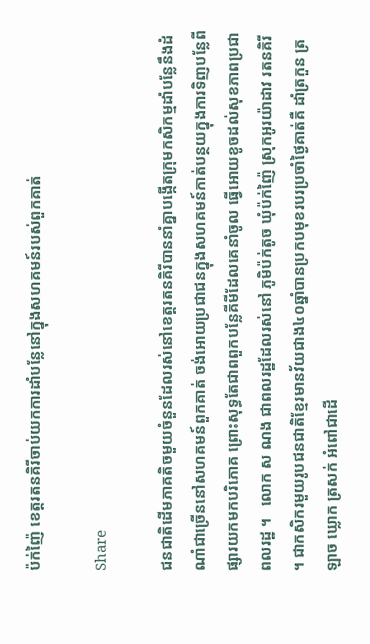ប៉ក់ញ៉ៃ ខេត្តរតនគិរីចាប់យកការដាំបន្លែនៅក្នុងសហគមន៍របស់ពួកគាត់

Share

ជនជាតិដើមភាគតិចមួយចំនួនដែលរស់នៅខេត្តរតនគិរីបាននាំគ្នាបង្កើតក្រុមកសិកម្មដាំបន្លែនឹងដំណាំជាច្រើននៅសហគមន៍ពួកគាត់ ចង់អោយប្រជាជនក្នុងសហគមន៍កាត់បន្ថយក្នុងការទិញបន្លែពីផ្សារយកមកបរិភោគ ព្រោះសុទ្ធតែជាពពួកបន្លែគីមីដែលគេនាំចូល ធើ្វអោយខូចដល់សុខភាពប្រជាពលរដ្ឋ ។   លោក ស ណង ជាពលរដ្ឋដែលរស់នៅ ភូមិប៉ក់តូច ឃុំប៉ក់ញ៉ៃ ស្រុកអូរយ៉ាដាវ រតនគិរី ។ ជាកសិករមួយរូបជនជាតិខ្មែរមានវ័យជាង៤០ឆ្នាំបានប្រកបមុខរបរប្រចាំថ្ងៃគាត់គឺ ដាំត្រកួន ត្រឡាច ឃ្លោក ត្រសក់ អំពៅជាដើ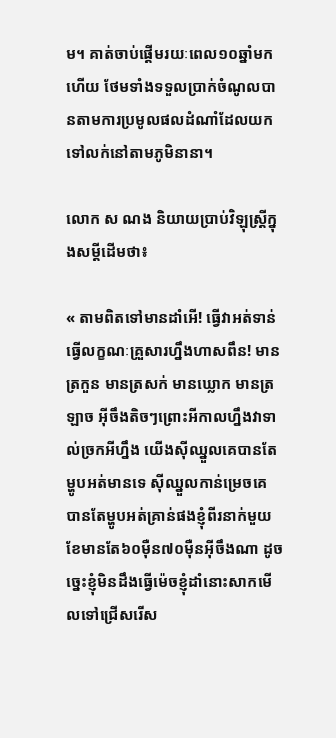ម។ គាត់ចាប់ផ្តើមរយៈពេល១០ឆ្នាំមកហើយ ថែមទាំងទទួលប្រាក់ចំណូលបានតាមការប្រមូលផលដំណាំដែលយកទៅលក់នៅតាមភូមិនានា។

លោក ស ណង និយាយប្រាប់វិឡុស្រ្តីក្នុងសម្ដីដើមថា៖

« តាមពិតទៅមានដាំអើ! ធើ្វវាអត់ទាន់ធើ្វលក្ខណៈគ្រួសារហ្នឹងហាសពឹន! មានត្រកួន មានត្រសក់ មានឃ្លោក មានត្រឡាច អ៊ីចឹងតិចៗព្រោះអីកាលហ្នឹងវាទាល់ច្រកអីហ្នឹង យើងស៊ីឈ្នួលគេបានតែម្ហូបអត់មានទេ ស៊ីឈ្នួលកាន់ម្រេចគេ បានតែម្ហូបអត់គ្រាន់ផងខ្ញុំពីរនាក់មួយខែមានតែ៦០ម៉ឺន៧០ម៉ឺនអ៊ីចឹងណា ដូចច្នេះខ្ញុំមិនដឹងធ្វើម៉េចខ្ញុំដាំនោះសាកមើលទៅជ្រើសរើស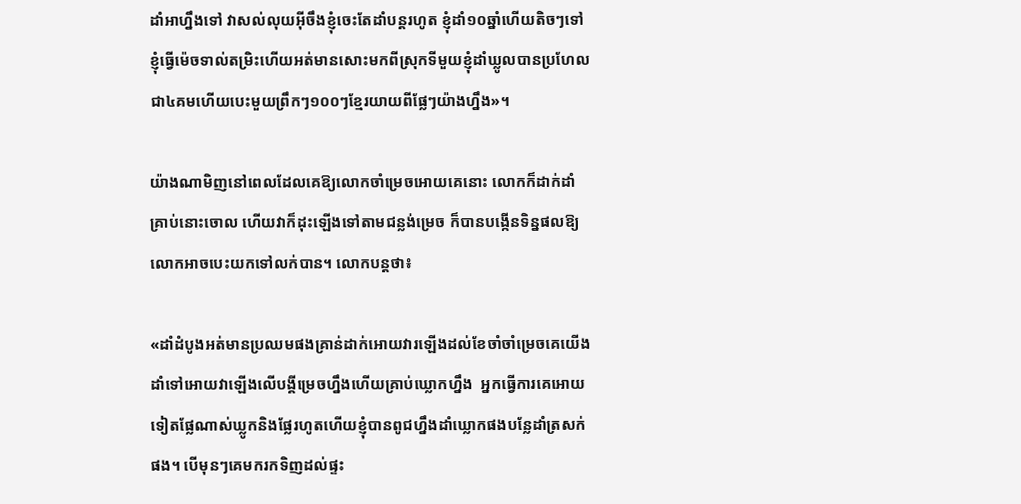ដាំអាហ្នឹងទៅ វាសល់លុយអ៊ីចឹងខ្ញុំចេះតែដាំបន្តរហូត ខ្ញុំដាំ១០ឆ្នាំហើយតិចៗទៅខ្ញុំធ្វើម៉េចទាល់តម្រិះហើយអត់មានសោះមកពីស្រុកទីមួយខ្ញុំដាំឃ្លូលបានប្រហែលជា៤គមហើយបេះមួយព្រឹកៗ១០០ៗខ្មែរយាយពីផ្លែៗយ៉ាងហ្នឹង»។

យ៉ាងណាមិញនៅពេលដែលគេឱ្យលោកចាំម្រេចអោយគេនោះ លោកក៏ដាក់ដាំគ្រាប់នោះចោល ហើយវាក៏ដុះឡើងទៅតាមជន្លង់ម្រេច ក៏បានបង្កើនទិន្នផលឱ្យលោកអាចបេះយកទៅលក់បាន។ លោកបន្តថា៖

«ដាំដំបូងអត់មានប្រឈមផងគ្រាន់ដាក់អោយវារឡើងដល់ខែចាំចាំម្រេចគេយើងដាំទៅអោយវាឡើងលើបង្គីម្រេចហ្នឹងហើយគ្រាប់ឃ្លោកហ្នឹង  អ្នកធ្វើការគេអោយទៀតផ្លែណាស់ឃ្លូកនិងផ្លែរហូតហើយខ្ញុំបានពូជហ្នឹងដាំឃ្លោកផងបន្លែដាំត្រសក់ផង។ បើមុនៗគេមករកទិញដល់ផ្ទះ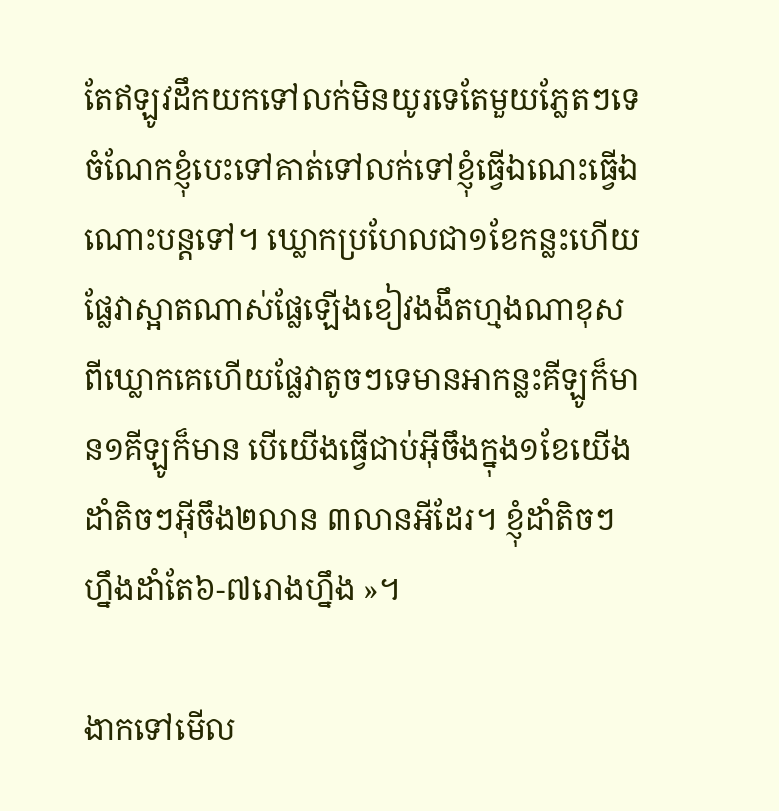តែឥឡូវដឹកយកទៅលក់មិនយូរទេតែមួយភ្លែតៗទេ ចំណែកខ្ញុំបេះទៅគាត់ទៅលក់ទៅខ្ញុំធើ្វឯណេះធើ្វឯណោះបន្តទៅ។ ឃ្លោកប្រហែលជា១ខែកន្លះហើយ ផ្លែវាស្អាតណាស់ផ្លែឡើងខៀវងងឹតហ្មងណាខុសពីឃ្លោកគេហើយផ្លែវាតូចៗទេមានអាកន្លះគីឡូក៏មាន១គីឡូក៏មាន បើយើងធើ្វជាប់អ៊ីចឹងក្នុង១ខែយើងដាំតិចៗអ៊ីចឹង២លាន ៣លានអីដែរ។ ខ្ញុំដាំតិចៗហ្នឹងដាំតែ៦-៧រោងហ្នឹង »។

ងាកទៅមើល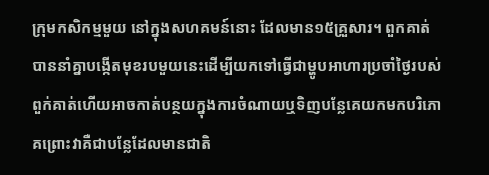ក្រុមកសិកម្មមួយ នៅក្នុងសហគមន៍នោះ ដែលមាន១៥គ្រួសារ។ ពួកគាត់បាននាំគ្នាបង្កើតមុខរបមួយនេះដើម្បីយកទៅធ្វើជាម្ហូបអាហារប្រចាំថ្ងៃរបស់ពួក់គាត់ហើយអាចកាត់បន្ថយក្នុងការចំណាយឬទិញបន្លែគេយកមកបរិភោគព្រោះវាគឺជាបន្លែដែលមានជាតិ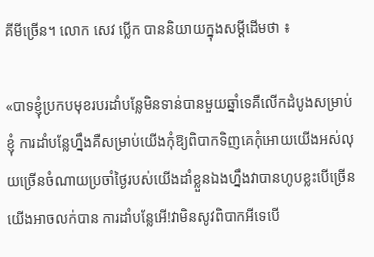គីមីច្រើន។ លោក សេវ ប្លើក បាននិយាយក្នុងសម្ដីដើមថា ៖

«បាទខ្ញុំប្រកបមុខរបរដាំបន្លែមិនទាន់បានមួយឆ្នាំទេគឺលើកដំបូងសម្រាប់ខ្ញុំ ការដាំបន្លែហ្នឹងគឺសម្រាប់យើងកុំឱ្យពិបាកទិញគេកុំអោយយើងអស់លុយច្រើនចំណាយប្រចាំថ្ងៃរបស់យើងដាំខ្លួនឯងហ្នឹងវាបានហូបខ្លះបើច្រើនយើងអាចលក់បាន ការដាំបន្លែអើ!វាមិនសូវពិបាកអីទេបើ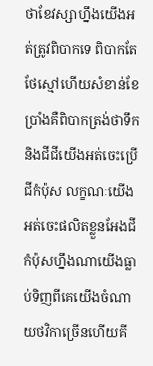ថាខែវស្សាហ្នឹងយើងអត់ត្រូវពិបាកទេ ពិបាកតែថែស្មៅហើយសំខាន់ខែប្រាំងគឺពិបាកត្រង់ថាទឹកនិងជីជីយើងអត់ចេះប្រើជីកំប៉ុស លក្ខណៈយើងអត់ចេះផលិតខ្លួនអែងជីកំប៉ុសហ្នឹងណាយើងធ្លាប់ទិញពីគេយើងចំណាយថវិកាច្រើនហើយគី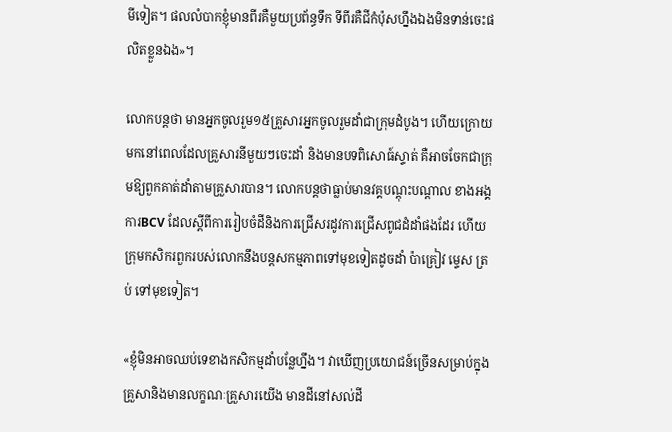មីទៀត។ ផលលំបាកខ្ញុំមានពីរគឺមួយប្រព័ន្ធទឹក ទីពីរគឺជីកំប៉ុសហ្នឹងឯងមិនទាន់ចេះផលិតខ្លួនឯង»។

លោកបន្តថា មានអ្នកចូលរួម១៥គ្រួសារអ្នកចូលរួមដាំជាក្រុមដំបូង។ ហើយក្រោយមកនៅពេលដែលគ្រួសារនីមួយៗចេះដាំ និងមានបទពិសោធ៍ស្ទាត់ គឺអាចចែកជាក្រុមឱ្យពួកគាត់ដាំតាមគ្រួសារបាន។ លោកបន្តថាធ្លាប់មានវគ្គបណ្ដុះបណ្ដាល ខាងអង្គការBCV ដែលស្ដីពីការរៀបចំដីនិងការជ្រើសរដូវការជ្រើសពូជដំដាំផងដែរ ហើយក្រុមកសិករពួករបស់លោកនឹងបន្តសកម្មភាពទៅមុខទៀតដូចដាំ ប៉ាគ្រៀវ ម្ទេស ត្រប់ ទៅមុខទៀត។

«ខ្ញុំមិនអាចឈប់ទេខាងកសិកម្មដាំបន្លែហ្នឹង។ វាឃើញប្រយោជន៍ច្រើនសម្រាប់ក្នុងគ្រួសានិងមានលក្ខណៈគ្រួសារយើង មានដីនៅសល់ដី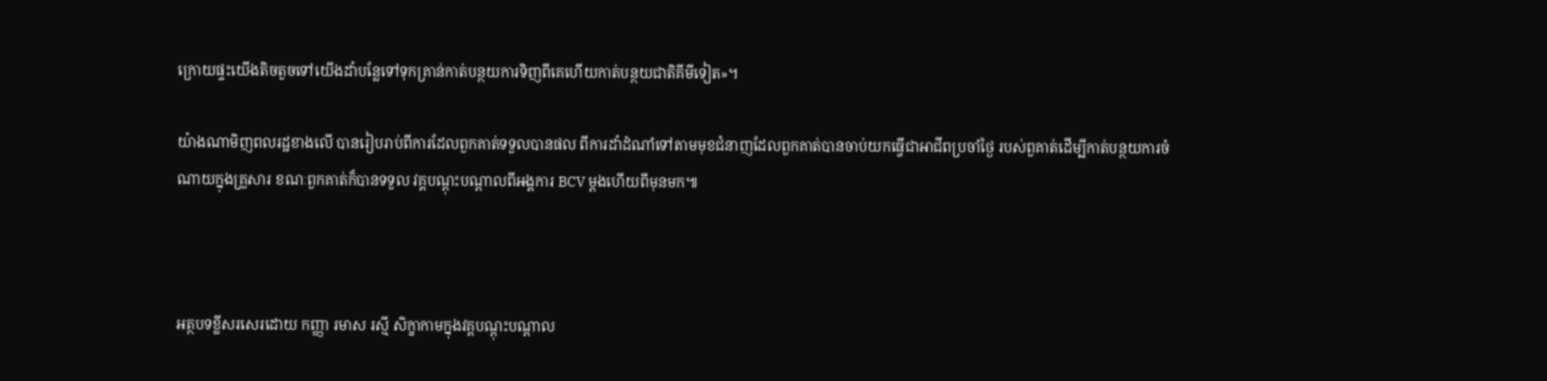ក្រោយផ្ទះយើងតិចតួចទៅយើងដាំបន្លែទៅទុកគ្រាន់កាត់បន្ថយការទិញពីគេហើយកាត់បន្ថយជាតិគីមីទៀត»។

យ៉ាងណាមិញពលរដ្ឋខាងលើ បានរៀបរាប់ពីការដែលពួកគាត់ទទួលបានផល ពីការដាំដំណាំទៅតាមមុខជំនាញដែលពួកគាត់បានចាប់យកធើ្វជាអាជីពប្រចាំថ្ងៃ របស់ពួគាត់ដើម្បីកាត់បន្ថយការចំណាយក្នុងគ្រួសារ ខណៈពួកគាត់ក៏បានទទួល វគ្គបណ្ដុះបណ្ដាលពីអង្គការ BCV ម្ដងហើយពីមុនមក៕



អត្ថបទខ្លីសរសេរដោយ កញ្ញា រមាស រស្មី សិក្ខាកាមក្នុងវគ្គបណ្តុះបណ្តាល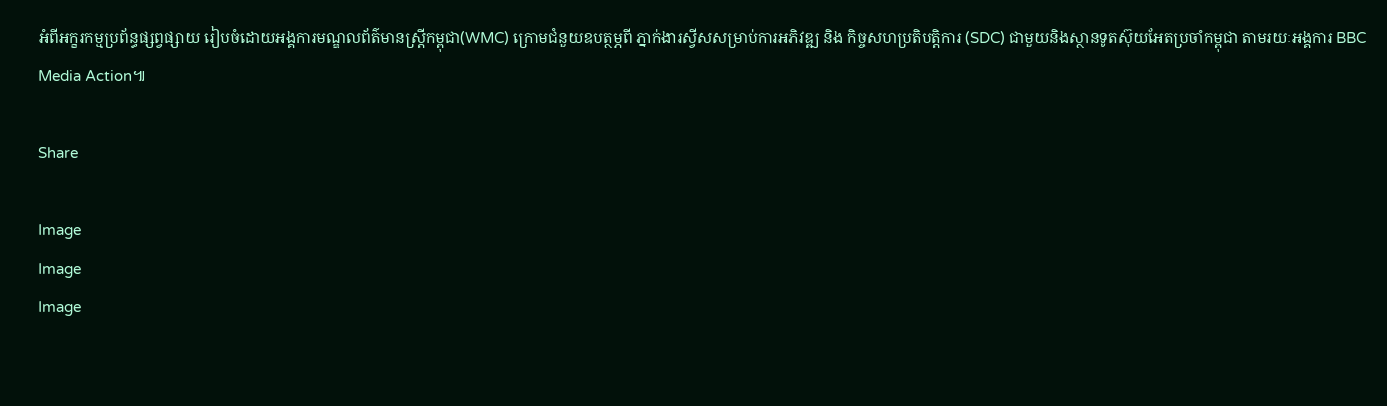អំពីអក្ខរកម្មប្រព័ន្ធផ្សព្វផ្សាយ រៀបចំដោយអង្គការមណ្ឌលព័ត៌មានស្រ្តីកម្ពុជា(WMC) ក្រោមជំនួយឧបត្ថម្ភពី ភ្នាក់ងារស្វីសសម្រាប់ការអភិវឌ្ឍ និង កិច្ចសហប្រតិបត្តិការ (SDC) ជាមួយនិងស្ថានទូតស៊ុយអែតប្រចាំកម្ពុជា តាមរយៈអង្គការ BBC Media Action៕

Share

Image
Image
Image